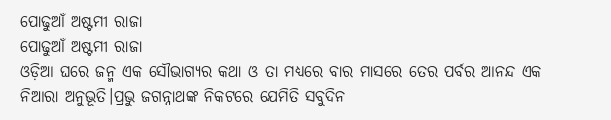ପୋଢୁଆଁ ଅଷ୍ଟମୀ ରାଜା
ପୋଢୁଆଁ ଅଷ୍ଟମୀ ରାଜା
ଓଡ଼ିଆ ଘରେ ଜନ୍ମ ଏକ ସୌଭାଗ୍ୟର କଥା ଓ ତା ମଧ୍ୟରେ ବାର ମାସରେ ତେର ପର୍ବର ଆନନ୍ଦ ଏକ ନିଆରା ଅନୁଭୂତି।ପ୍ରଭୁ ଜଗନ୍ନାଥଙ୍କ ନିକଟରେ ଯେମିତି ସବୁଦିନ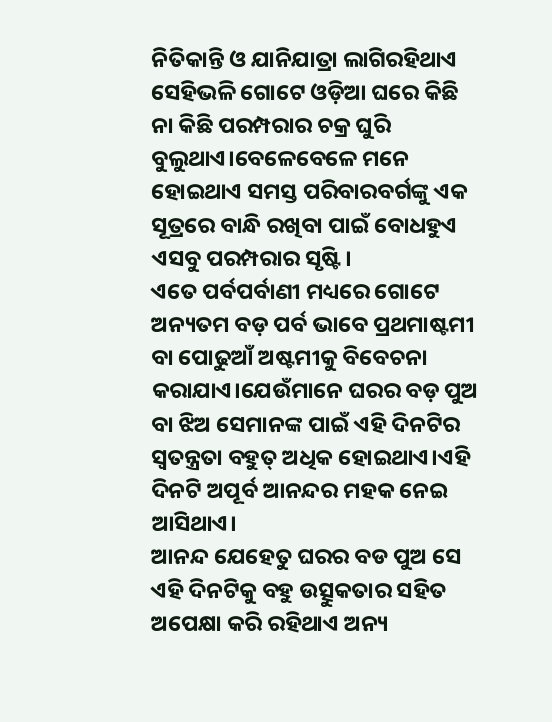ନିତିକାନ୍ତି ଓ ଯାନିଯାତ୍ରା ଲାଗିରହିଥାଏ ସେହିଭଳି ଗୋଟେ ଓଡ଼ିଆ ଘରେ କିଛି ନା କିଛି ପରମ୍ପରାର ଚକ୍ର ଘୁରି ବୁଲୁଥାଏ।ବେଳେବେଳେ ମନେ ହୋଇଥାଏ ସମସ୍ତ ପରିବାରବର୍ଗଙ୍କୁ ଏକ ସୂତ୍ରରେ ବାନ୍ଧି ରଖିବା ପାଇଁ ବୋଧହୁଏ ଏସବୁ ପରମ୍ପରାର ସୃଷ୍ଟି।
ଏତେ ପର୍ବପର୍ବାଣୀ ମଧ୍ୟରେ ଗୋଟେ ଅନ୍ୟତମ ବଡ଼ ପର୍ବ ଭାବେ ପ୍ରଥମାଷ୍ଟମୀ ବା ପୋଢୁଆଁ ଅଷ୍ଟମୀକୁ ବିବେଚନା କରାଯାଏ।ଯେଉଁମାନେ ଘରର ବଡ଼ ପୁଅ ବା ଝିଅ ସେମାନଙ୍କ ପାଇଁ ଏହି ଦିନଟିର ସ୍ୱତନ୍ତ୍ରତା ବହୁତ୍ ଅଧିକ ହୋଇଥାଏ।ଏହି ଦିନଟି ଅପୂର୍ବ ଆନନ୍ଦର ମହକ ନେଇ ଆସିଥାଏ।
ଆନନ୍ଦ ଯେହେତୁ ଘରର ବଡ ପୁଅ ସେ ଏହି ଦିନଟିକୁ ବହୁ ଉତ୍ସୁକତାର ସହିତ ଅପେକ୍ଷା କରି ରହିଥାଏ ଅନ୍ୟ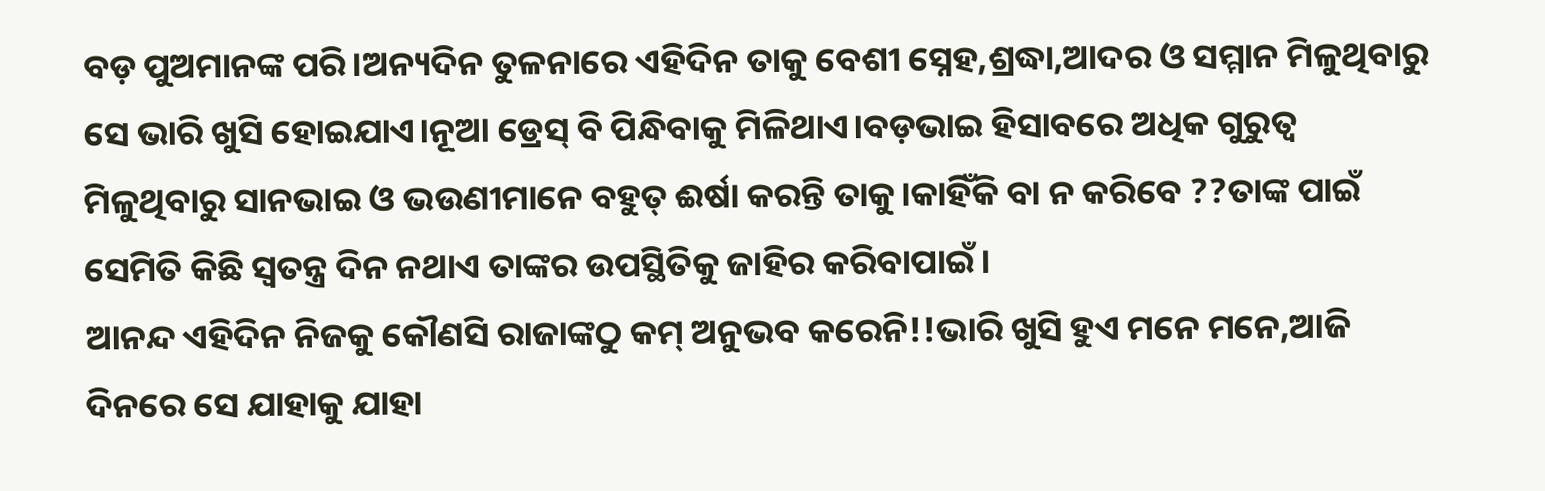ବଡ଼ ପୁଅମାନଙ୍କ ପରି।ଅନ୍ୟଦିନ ତୁଳନାରେ ଏହିଦିନ ତାକୁ ବେଶୀ ସ୍ନେହ,ଶ୍ରଦ୍ଧା,ଆଦର ଓ ସମ୍ମାନ ମିଳୁଥିବାରୁ ସେ ଭାରି ଖୁସି ହୋଇଯାଏ।ନୂଆ ଡ୍ରେସ୍ ବି ପିନ୍ଧିବାକୁ ମିଳିଥାଏ।ବଡ଼ଭାଇ ହିସାବରେ ଅଧିକ ଗୁରୁତ୍ବ ମିଳୁଥିବାରୁ ସାନଭାଇ ଓ ଭଉଣୀମାନେ ବହୁତ୍ ଈର୍ଷା କରନ୍ତି ତାକୁ।କାହିଁକି ବା ନ କରିବେ ??ତାଙ୍କ ପାଇଁ ସେମିତି କିଛି ସ୍ବତନ୍ତ୍ର ଦିନ ନଥାଏ ତାଙ୍କର ଉପସ୍ଥିତିକୁ ଜାହିର କରିବାପାଇଁ।
ଆନନ୍ଦ ଏହିଦିନ ନିଜକୁ କୌଣସି ରାଜାଙ୍କଠୁ କମ୍ ଅନୁଭବ କରେନି!!ଭାରି ଖୁସି ହୁଏ ମନେ ମନେ,ଆଜି ଦିନରେ ସେ ଯାହାକୁ ଯାହା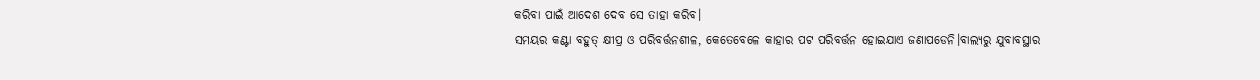କରିବା ପାଇଁ ଆଦେଶ ଦେବ ସେ ତାହା କରିବ।
ସମୟର କଣ୍ଟା ବହୁତ୍ କ୍ଷୀପ୍ର ଓ ପରିବର୍ତ୍ତନଶୀଳ, କେତେବେଳେ କାହାର ପଟ ପରିବର୍ତ୍ତନ ହୋଇଯାଏ ଜଣାପଡେନି।ବାଲ୍ୟରୁ ଯୁବାବସ୍ଥାର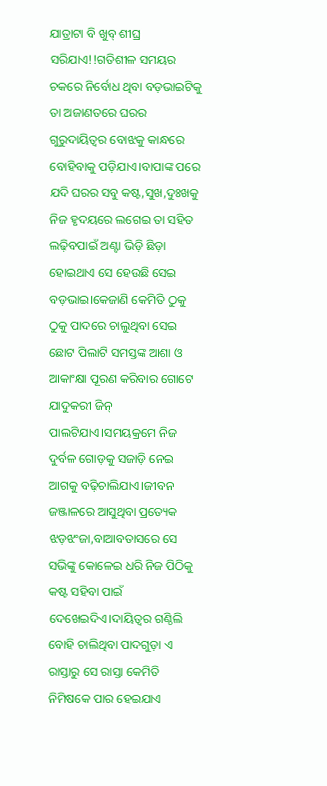ଯାତ୍ରାଟା ବି ଖୁବ୍ ଶୀଘ୍ର ସରିଯାଏ!!ଗତିଶୀଳ ସମୟର ଚକରେ ନିର୍ବୋଧ ଥିବା ବଡ଼ଭାଇଟିକୁ ତା ଅଜାଣତରେ ଘରର ଗୁରୁଦାୟିତ୍ଵର ବୋଝକୁ କାନ୍ଧରେ ବୋହିବାକୁ ପଡ଼ିଯାଏ।ବାପାଙ୍କ ପରେ ଯଦି ଘରର ସବୁ କଷ୍ଟ,ସୁଖ,ଦୁଃଖକୁ ନିଜ ହୃଦୟରେ ଲଗେଇ ତା ସହିତ ଲଢ଼ିବପାଇଁ ଅଣ୍ଟା ଭିଡ଼ି ଛିଡ଼ା ହୋଇଥାଏ ସେ ହେଉଛି ସେଇ ବଡ଼ଭାଇ।କେଜାଣି କେମିତି ଠୁକୁ ଠୁକୁ ପାଦରେ ଚାଲୁଥିବା ସେଇ ଛୋଟ ପିଲାଟି ସମସ୍ତଙ୍କ ଆଶା ଓ ଆକାଂକ୍ଷା ପୂରଣ କରିବାର ଗୋଟେ ଯାଦୁକରୀ ଜିନ୍ ପାଲଟିଯାଏ।ସମୟକ୍ରମେ ନିଜ ଦୁର୍ବଳ ଗୋଡ଼କୁ ସଜାଡ଼ି ନେଇ ଆଗକୁ ବଢ଼ିଚାଲିଯାଏ।ଜୀବନ ଜଞ୍ଜାଳରେ ଆସୁଥିବା ପ୍ରତ୍ୟେକ ଝଡ଼ଝଂଜା,ବାଆବତାସରେ ସେ ସଭିଙ୍କୁ କୋଳେଇ ଧରି ନିଜ ପିଠିକୁ କଷ୍ଟ ସହିବା ପାଇଁ ଦେଖେଇଦିଏ।ଦାୟିତ୍ଵର ଗଣ୍ଠିଲି ବୋହି ଚାଲିଥିବା ପାଦଗୁଡ଼ା ଏ ରାସ୍ତାରୁ ସେ ରାସ୍ତା କେମିତି ନିମିଷକେ ପାର ହେଇଯାଏ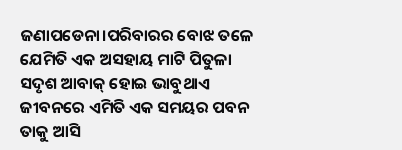ଜଣାପଡେନା।ପରିବାରର ବୋଝ ତଳେ ଯେମିତି ଏକ ଅସହାୟ ମାଟି ପିତୁଳା ସଦୃଶ ଆବାକ୍ ହୋଇ ଭାବୁଥାଏ ଜୀବନରେ ଏମିତି ଏକ ସମୟର ପବନ ତାକୁ ଆସି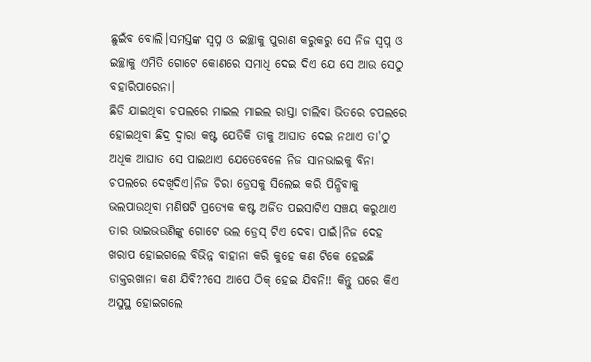ଛୁଇଁବ ବୋଲି।ସମସ୍ତଙ୍କ ସ୍ବପ୍ନ ଓ ଇଚ୍ଛାକୁ ପୁରାଣ କରୁକରୁ ସେ ନିଜ ସ୍ବପ୍ନ ଓ ଇଚ୍ଛାକୁ ଏମିତି ଗୋଟେ କୋଣରେ ସମାଧି ଦେଇ ଦିଏ ଯେ ସେ ଆଉ ସେଠୁ ବହାରିପାରେନା।
ଛିଡି ଯାଇଥିବା ଚପଲରେ ମାଇଲ ମାଇଲ ରାସ୍ତା ଚାଲିବା ଭିତରେ ଚପଲରେ ହୋଇଥିବା ଛିଦ୍ର ଦ୍ଵାରା କଷ୍ଟ ଯେତିକି ତାକୁ ଆଘାତ ଦେଇ ନଥାଏ ତା'ଠୁ ଅଧିକ ଆଘାତ ସେ ପାଇଥାଏ ଯେତେବେଳେ ନିଜ ସାନଭାଇକୁ ବିନା ଚପଲରେ ଦେଖିଦିଏ।ନିଜ ଚିରା ଡ୍ରେସକୁ ସିଲେଇ କରି ପିନ୍ଧିବାକୁ ଭଲପାଉଥିବା ମଣିଷଟି ପ୍ରତ୍ୟେକ କଷ୍ଟ ଅର୍ଜିତ ପଇସାଟିଏ ସଞ୍ଚୟ କରୁଥାଏ ତାର ଭାଇଭଉଣିଙ୍କୁ ଗୋଟେ ଭଲ ଡ୍ରେସ୍ ଟିଏ ଦେବା ପାଇଁ।ନିଜ ଦେହ ଖରାପ ହୋଇଗଲେ ବିଭିନ୍ନ ବାହାନା କରି କୁହେ କଣ ଟିକେ ହେଇଛି ଡାକ୍ତରଖାନା କଣ ଯିବି??ସେ ଆପେ ଠିକ୍ ହେଇ ଯିବନି!! କିନ୍ତୁ ଘରେ କିଏ ଅସୁସ୍ଥ ହୋଇଗଲେ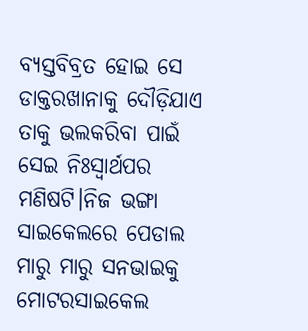ବ୍ୟସ୍ତବିବ୍ରତ ହୋଇ ସେ ଡାକ୍ତରଖାନାକୁ ଦୌଡ଼ିଯାଏ ତାକୁ ଭଲକରିବା ପାଇଁ ସେଇ ନିଃସ୍ୱାର୍ଥପର ମଣିଷଟି।ନିଜ ଭଙ୍ଗା ସାଇକେଲରେ ପେଡାଲ ମାରୁ ମାରୁ ସନଭାଇକୁ ମୋଟରସାଇକେଲ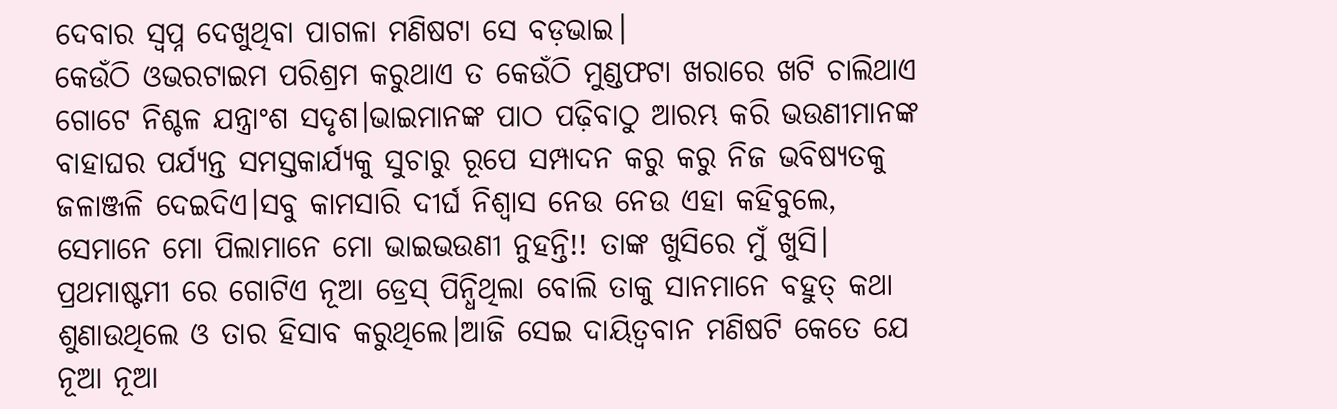ଦେବାର ସ୍ବପ୍ନ ଦେଖୁଥିବା ପାଗଳା ମଣିଷଟା ସେ ବଡ଼ଭାଇ।
କେଉଁଠି ଓଭରଟାଇମ ପରିଶ୍ରମ କରୁଥାଏ ତ କେଉଁଠି ମୁଣ୍ଡଫଟା ଖରାରେ ଖଟି ଚାଲିଥାଏ ଗୋଟେ ନିଶ୍ଚଳ ଯନ୍ତ୍ରାଂଶ ସଦୃଶ।ଭାଇମାନଙ୍କ ପାଠ ପଢ଼ିବାଠୁ ଆରମ୍ଭ କରି ଭଉଣୀମାନଙ୍କ ବାହାଘର ପର୍ଯ୍ୟନ୍ତ ସମସ୍ତକାର୍ଯ୍ୟକୁ ସୁଚାରୁ ରୂପେ ସମ୍ପାଦନ କରୁ କରୁ ନିଜ ଭବିଷ୍ୟତକୁ ଜଳାଞ୍ଜଳି ଦେଇଦିଏ।ସବୁ କାମସାରି ଦୀର୍ଘ ନିଶ୍ଵାସ ନେଉ ନେଉ ଏହା କହିବୁଲେ, ସେମାନେ ମୋ ପିଲାମାନେ ମୋ ଭାଇଭଉଣୀ ନୁହନ୍ତି!! ତାଙ୍କ ଖୁସିରେ ମୁଁ ଖୁସି। ପ୍ରଥମାଷ୍ଟମୀ ରେ ଗୋଟିଏ ନୂଆ ଡ୍ରେସ୍ ପିନ୍ଧିଥିଲା ବୋଲି ତାକୁ ସାନମାନେ ବହୁତ୍ କଥା ଶୁଣାଉଥିଲେ ଓ ତାର ହିସାବ କରୁଥିଲେ।ଆଜି ସେଇ ଦାୟିତ୍ବବାନ ମଣିଷଟି କେତେ ଯେ ନୂଆ ନୂଆ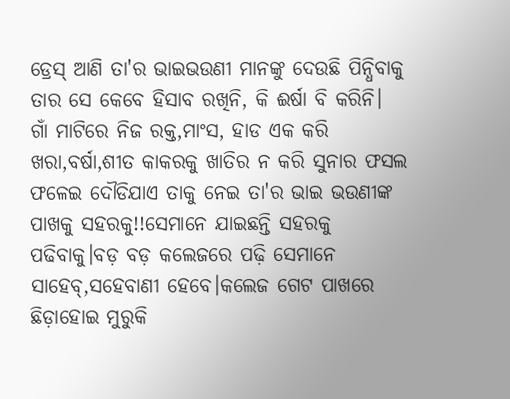ଡ୍ରେସ୍ ଆଣି ତା'ର ଭାଇଭଉଣୀ ମାନଙ୍କୁ ଦେଉଛି ପିନ୍ଧିବାକୁ ତାର ସେ କେବେ ହିସାବ ରଖିନି, କି ଈର୍ଷା ବି କରିନି।
ଗାଁ ମାଟିରେ ନିଜ ରକ୍ତ,ମାଂସ, ହାଡ ଏକ କରି ଖରା,ବର୍ଷା,ଶୀତ କାକରକୁ ଖାତିର ନ କରି ସୁନାର ଫସଲ ଫଳେଇ ଦୌଡିଯାଏ ତାକୁ ନେଇ ତା'ର ଭାଇ ଭଉଣୀଙ୍କ ପାଖକୁ ସହରକୁ!!ସେମାନେ ଯାଇଛନ୍ତି ସହରକୁ ପଢିବାକୁ।ବଡ଼ ବଡ଼ କଲେଜରେ ପଢ଼ି ସେମାନେ ସାହେବ୍,ସହେବାଣୀ ହେବେ।କଲେଜ ଗେଟ ପାଖରେ ଛିଡ଼ାହୋଇ ମୁରୁକି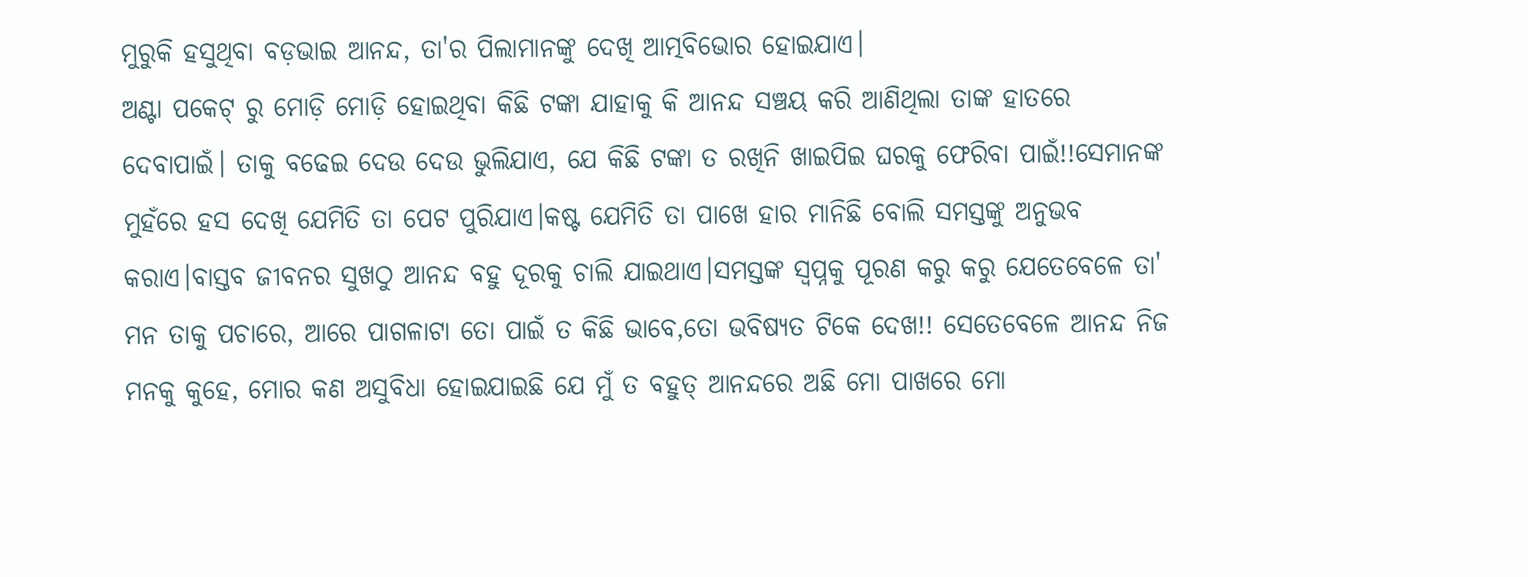ମୁରୁକି ହସୁଥିବା ବଡ଼ଭାଇ ଆନନ୍ଦ, ତା'ର ପିଲାମାନଙ୍କୁ ଦେଖି ଆତ୍ମବିଭୋର ହୋଇଯାଏ।
ଅଣ୍ଟା ପକେଟ୍ ରୁ ମୋଡ଼ି ମୋଡ଼ି ହୋଇଥିବା କିଛି ଟଙ୍କା ଯାହାକୁ କି ଆନନ୍ଦ ସଞ୍ଚୟ କରି ଆଣିଥିଲା ତାଙ୍କ ହାତରେ ଦେବାପାଇଁ। ତାକୁ ବଢେଇ ଦେଉ ଦେଉ ଭୁଲିଯାଏ, ଯେ କିଛି ଟଙ୍କା ତ ରଖିନି ଖାଇପିଇ ଘରକୁ ଫେରିବା ପାଇଁ!!ସେମାନଙ୍କ ମୁହଁରେ ହସ ଦେଖି ଯେମିତି ତା ପେଟ ପୁରିଯାଏ।କଷ୍ଟ ଯେମିତି ତା ପାଖେ ହାର ମାନିଛି ବୋଲି ସମସ୍ତଙ୍କୁ ଅନୁଭବ କରାଏ।ବାସ୍ତବ ଜୀବନର ସୁଖଠୁ ଆନନ୍ଦ ବହୁ ଦୂରକୁ ଚାଲି ଯାଇଥାଏ।ସମସ୍ତଙ୍କ ସ୍ବପ୍ନକୁ ପୂରଣ କରୁ କରୁ ଯେତେବେଳେ ତା' ମନ ତାକୁ ପଚାରେ, ଆରେ ପାଗଳାଟା ତୋ ପାଇଁ ତ କିଛି ଭାବେ,ତୋ ଭବିଷ୍ୟତ ଟିକେ ଦେଖ!! ସେତେବେଳେ ଆନନ୍ଦ ନିଜ ମନକୁ କୁହେ, ମୋର କଣ ଅସୁବିଧା ହୋଇଯାଇଛି ଯେ ମୁଁ ତ ବହୁତ୍ ଆନନ୍ଦରେ ଅଛି ମୋ ପାଖରେ ମୋ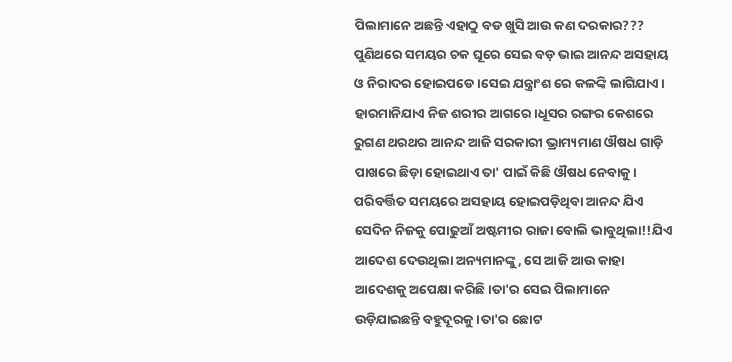ପିଲାମାନେ ଅଛନ୍ତି ଏହାଠୁ ବଡ ଖୁସି ଆଉ କଣ ଦରକାର???
ପୁଣିଥରେ ସମୟର ଚକ ଘୂରେ ସେଇ ବଡ଼ ଭାଇ ଆନନ୍ଦ ଅସହାୟ ଓ ନିରାଦର ହୋଇପଡେ।ସେଇ ଯନ୍ତ୍ରାଂଶ ରେ କଳଙ୍କି ଲାଗିଯାଏ। ହାରମାନିଯାଏ ନିଜ ଶରୀର ଆଗରେ।ଧୂସର ରଙ୍ଗର କେଶରେ ରୁଗଣ ଥରଥର ଆନନ୍ଦ ଆଜି ସରକାରୀ ଭ୍ରାମ୍ୟମାଣ ଔଷଧ ଗାଡ଼ି ପାଖରେ ଛିଡ଼ା ହୋଇଥାଏ ତା' ପାଇଁ କିଛି ଔଷଧ ନେବାକୁ।
ପରିବର୍ତ୍ତିତ ସମୟରେ ଅସହାୟ ହୋଇପଡ଼ିଥିବା ଆନନ୍ଦ ଯିଏ ସେଦିନ ନିଜକୁ ପୋଢୁଆଁ ଅଷ୍ଟମୀର ରାଜା ବୋଲି ଭାବୁଥିଲା!!ଯିଏ ଆଦେଶ ଦେଉଥିଲା ଅନ୍ୟମାନଙ୍କୁ, ସେ ଆଜି ଆଉ କାହା ଆଦେଶକୁ ଅପେକ୍ଷା କରିଛି।ତା'ର ସେଇ ପିଲାମାନେ ଉଡ଼ିଯାଇଛନ୍ତି ବହୁଦୂରକୁ।ତା'ର ଛୋଟ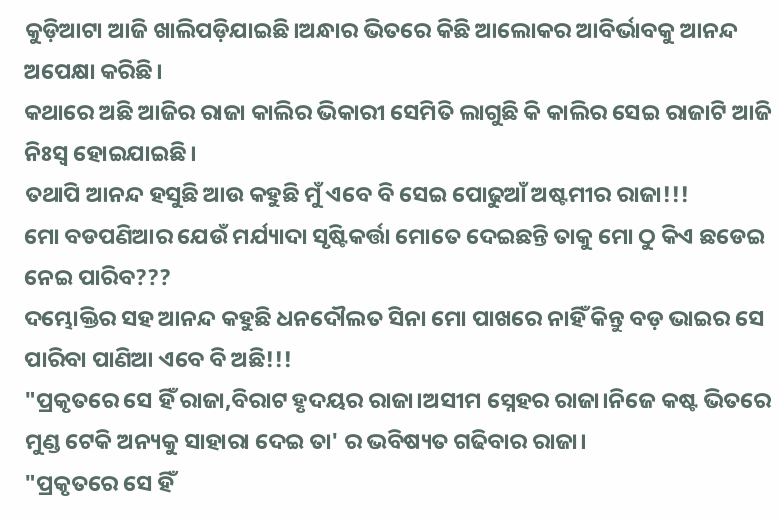କୁଡ଼ିଆଟା ଆଜି ଖାଲିପଡ଼ିଯାଇଛି।ଅନ୍ଧାର ଭିତରେ କିଛି ଆଲୋକର ଆବିର୍ଭାବକୁ ଆନନ୍ଦ ଅପେକ୍ଷା କରିଛି।
କଥାରେ ଅଛି ଆଜିର ରାଜା କାଲିର ଭିକାରୀ ସେମିତି ଲାଗୁଛି କି କାଲିର ସେଇ ରାଜାଟି ଆଜି ନିଃସ୍ଵ ହୋଇଯାଇଛି।
ତଥାପି ଆନନ୍ଦ ହସୁଛି ଆଉ କହୁଛି ମୁଁ ଏବେ ବି ସେଇ ପୋଢୁଆଁ ଅଷ୍ଟମୀର ରାଜା!!!
ମୋ ବଡପଣିଆର ଯେଉଁ ମର୍ଯ୍ୟାଦା ସୃଷ୍ଟିକର୍ତ୍ତା ମୋତେ ଦେଇଛନ୍ତି ତାକୁ ମୋ ଠୁ କିଏ ଛଡେଇ ନେଇ ପାରିବ???
ଦମ୍ଭୋକ୍ତିର ସହ ଆନନ୍ଦ କହୁଛି ଧନଦୌଲତ ସିନା ମୋ ପାଖରେ ନାହିଁ କିନ୍ତୁ ବଡ଼ ଭାଇର ସେ ପାରିବା ପାଣିଆ ଏବେ ବି ଅଛି!!!
"ପ୍ରକୃତରେ ସେ ହିଁ ରାଜା,ବିରାଟ ହୃଦୟର ରାଜା।ଅସୀମ ସ୍ନେହର ରାଜା।ନିଜେ କଷ୍ଟ ଭିତରେ ମୁଣ୍ଡ ଟେକି ଅନ୍ୟକୁ ସାହାରା ଦେଇ ତା' ର ଭବିଷ୍ୟତ ଗଢିବାର ରାଜା।
"ପ୍ରକୃତରେ ସେ ହିଁ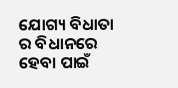ଯୋଗ୍ୟ ବିଧାତା ର ବିଧାନରେ ହେବା ପାଇଁ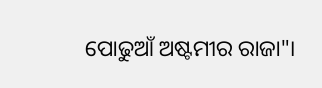ପୋଢୁଆଁ ଅଷ୍ଟମୀର ରାଜା"।